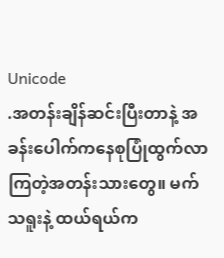Unicode
.အတန်းချိန်ဆင်းပြီးတာနဲ့ အခန်းပေါက်ကနေစုပြုံထွက်လာကြတဲ့အတန်းသားတွေ။ မက်သရူးနဲ့ ထယ်ရယ်က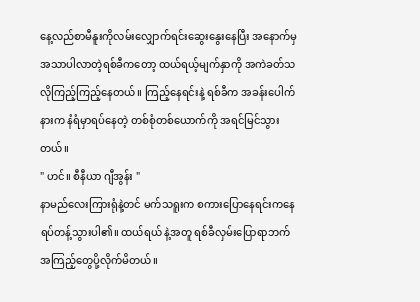နေ့လည်စာမီနူးကိုလမ်းလျှောက်ရင်းဆွေးနွေးနေပြီး အနောက်မှအသာပါလာတဲ့ရစ်ခီကတော့ ထယ်ရယ့်မျက်နှာကို အကဲခတ်သလိုကြည့်ကြည့်နေတယ်။ ကြည့်နေရင်းနဲ့ ရစ်ခီက အခန်းပေါက်နားက နံရံမှာရပ်နေတဲ့ တစ်စုံတစ်ယောက်ကို အရင်မြင်သွားတယ်။
" ဟင်။ စီနီယာ ဂျီအွန်း "
နာမည်လေးကြားရုံနဲ့တင် မက်သရူးက စကားပြောနေရင်းကနေ ရပ်တန့်သွားပါ၏။ ထယ်ရယ် နဲ့အတူ ရစ်ခီလှမ်းပြောရာဘက် အကြည့်တွေပို့လိုက်မိတယ်။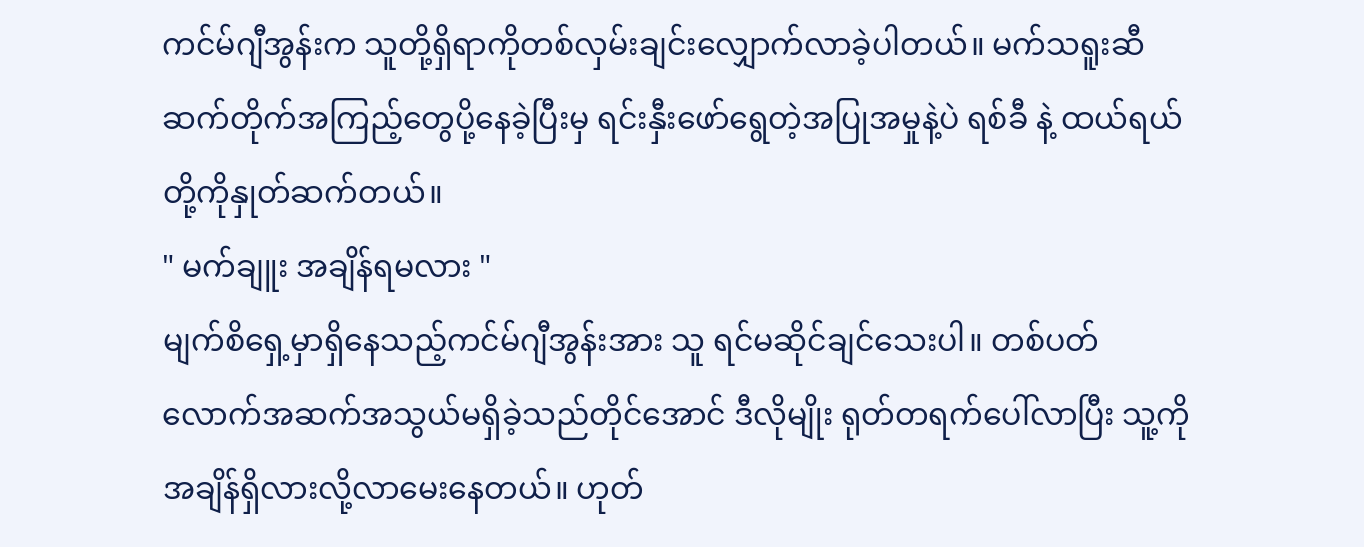ကင်မ်ဂျီအွန်းက သူတို့ရှိရာကိုတစ်လှမ်းချင်းလျှောက်လာခဲ့ပါတယ်။ မက်သရူးဆီဆက်တိုက်အကြည့်တွေပို့နေခဲ့ပြီးမှ ရင်းနှီးဖော်ရွေတဲ့အပြုအမှုနဲ့ပဲ ရစ်ခီ နဲ့ ထယ်ရယ်တို့ကိုနှုတ်ဆက်တယ်။
" မက်ချူး အချိန်ရမလား "
မျက်စိရှေ့မှာရှိနေသည့်ကင်မ်ဂျီအွန်းအား သူ ရင်မဆိုင်ချင်သေးပါ။ တစ်ပတ်လောက်အဆက်အသွယ်မရှိခဲ့သည်တိုင်အောင် ဒီလိုမျိုး ရုတ်တရက်ပေါ်လာပြီး သူ့ကိုအချိန်ရှိလားလို့လာမေးနေတယ်။ ဟုတ်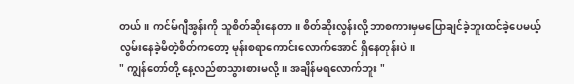တယ်။ ကင်မ်ဂျီအွန်းကို သူစိတ်ဆိုးနေတာ။ စိတ်ဆိုးလွန်းလို့ ဘာစကားမှမပြောချင်ခဲ့ဘူးထင်ခဲ့ပေမယ့် လွမ်းနေခဲ့မိတဲ့စိတ်ကတော့ မုန်းစရာကောင်းလောက်အောင် ရှိနေတုန်းပဲ။
" ကျွန်တော်တို့ နေ့လည်စာသွားစားမလို့။ အချိန်မရလောက်ဘူး "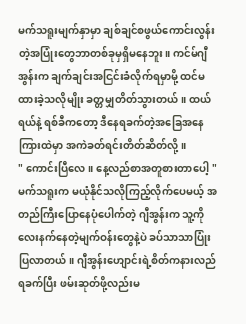မက်သရူးမျက်နှာမှာ ချစ်ချင်စဖွယ်ကောင်းလွန်းတဲ့အပြုံးတွေဘာတစ်ခုမှရှိမနေဘူး။ ကင်မ်ဂျီအွန်းက ချက်ချင်းအငြင်းခံလိုက်ရမှာမို့ ထင်မထားခဲ့သလိုမျိုး ခတ္တမျှတိတ်သွားတယ်။ ထယ်ရယ်နဲ့ ရစ်ခီကတော့ ဒီနေရခက်တဲ့အခြေအနေကြားထဲမှာ အကဲခတ်ရင်းတိတ်ဆိတ်လို့။
" ကောင်းပြီလေ။ နေ့လည်စာအတူစားတာပေါ့ "
မက်သရူးက မယုံနိုင်သလိုကြည့်လိုက်ပေမယ့် အတည်ကြီးပြောနေပုံပေါက်တဲ့ ဂျီအွန်းက သူ့ကိုလေးနက်နေတဲ့မျက်ဝန်းတွေနဲ့ပဲ ခပ်သာသာပြုံးပြလာတယ်။ ဂျီအွန်းဟျောင်းရဲ့စိတ်ကနားလည်ရခက်ပြီး ဖမ်းဆုတ်ဖို့လည်းမ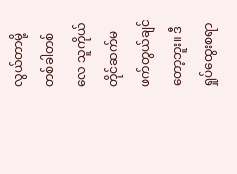လွယ်တာမို့ တစ်ခါတစ်လေ သူကိုယ်တိုင်ဆက်မဖက်တွယ်ချင်တော့ဘူး။ ဒီရှုပ်ထွေးစရာ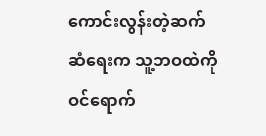ကောင်းလွန်းတဲ့ဆက်ဆံရေးက သူ့ဘဝထဲကိုဝင်ရောက်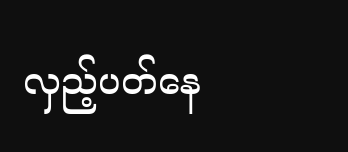လှည့်ပတ်နေ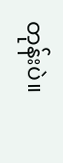တုန်းပဲ။